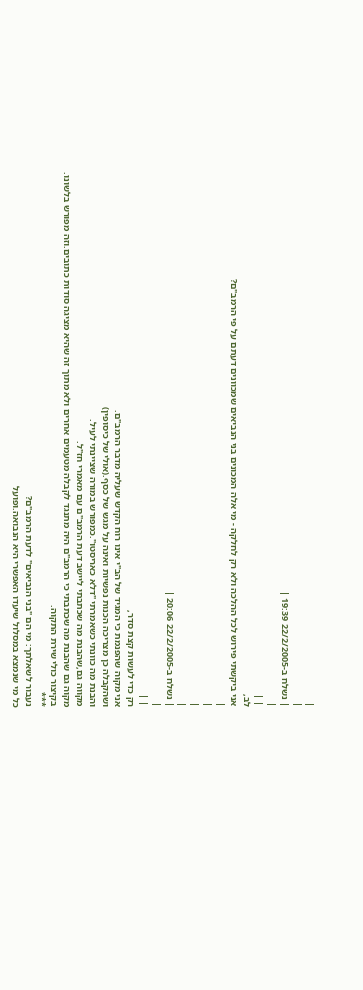|
|
| נשלח ב-22/2/2005 19:39 |
|
| |
לב,
אני ביקשתי פירוש לכל ההלכה ולא רק לחלקה - מי אלה המכונים בני הנביאים שמכוונים דעתם על פי הרמב"ם?
|
|
|
|
| נשלח ב-22/2/2005 20:06 |
|
| |
רק כדי לעשות קצת סדר,
אני מקוה שהפנמת כי המגיד של הב"י אינו רוח הקדש שעליה מדבר הרמב"ם.
ושהקבלה כן מצריכה הכנות נפשיות ואינה על מגש של כסף.(אולי של כיסופין)
והבנת מה כוונתי כשאמרתי "דלא כאריסטו".כמפורש במורה שציינתי לעיל.
מקווה גם,שהבנת מה שכתבתי ליישב דעת הרמב"ם עם מאמרי חז"ל.
מקוה גם שהבנת מה שכתבתי כי הרמב"ם היה מתנגד לקבלה מטעמים אחרים ולא מתוך זה שהיא מציגה סודות כתובים.וזה מפורש בלשונו.
בקיצור כולי שירת התקוה.
***
נעבור לשאלתך: מי הם "בני הנביאים" לדעת הרמב"ם?
כל מי שנמצא במסלול שיעדו האפשרי היא הנבואה.ופועל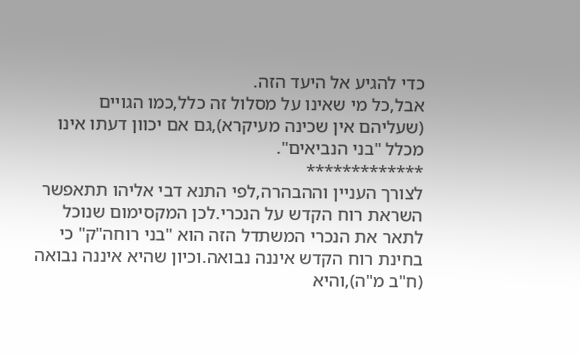כדי להגיע אל היעד הזה.
אבל,כל מי שאינו על מסלול זה כלל,כמו הגויים (שעליהם אין שכינה מעיקרא),גם אם יכוון דעתו אינו מכלל "בני הנביאים".
*************
לצורך העניין וההבהרה,לפי התנא דבי אליהו תתאפשר השראת רוח הקדש על הנכרי.לכן המקסימום שנוכל לתאר את הנכרי המשתדל הזה הוא "בני רוחה"ק" כי בחינת רוח הקדש איננה נבואה.וכיון שהיא איננה נבואה (ח"ב מ"ה),והיא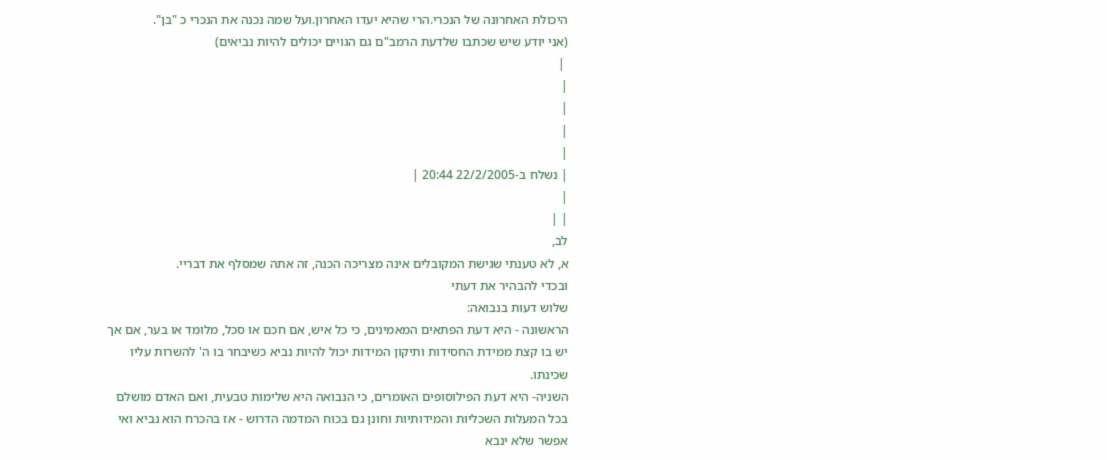היכולת האחרונה של הנכרי.הרי שהיא יעדו האחרון.ועל שמה נכנה את הנכרי כ "בן".
(אני יודע שיש שכתבו שלדעת הרמב"ם גם הגויים יכולים להיות נביאים)
 |
|
|
|
|
| נשלח ב-22/2/2005 20:44 |
|
| |
לב,
א, לא טענתי שגישת המקובלים אינה מצריכה הכנה, זה אתה שמסלף את דבריי.
ובכדי להבהיר את דעתי
שלוש דעות בנבואה:
הראשונה - היא דעת הפתאים המאמינים, כי כל איש, אם חכם או סכל, מלומד או בער, אם אך יש בו קצת ממידת החסידות ותיקון המידות יכול להיות נביא כשיבחר בו ה' להשרות עליו שכינתו.
השניה- היא דעת הפילוסופים האומרים, כי הנבואה היא שלימות טבעית, ואם האדם מושלם בכל המעלות השכליות והמידותיות וחונן גם בכוח המדמה הדרוש - אז בהכרח הוא נביא ואי אפשר שלא ינבא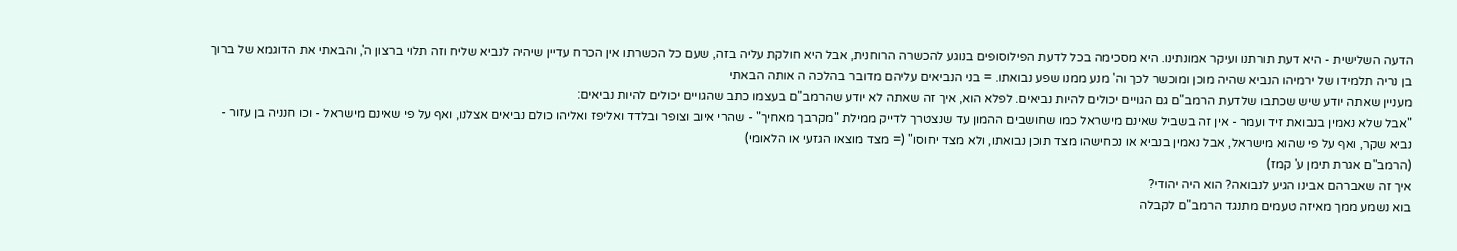הדעה השלישית - היא דעת תורתנו ועיקר אמונתינו. היא מסכימה בכל לדעת הפילוסופים בנוגע להכשרה הרוחנית, אבל היא חולקת עליה בזה, שעם כל הכשרתו אין הכרח עדיין שיהיה לנביא שליח וזה תלוי ברצון ה', והבאתי את הדוגמא של ברוך בן נריה תלמידו של ירמיהו הנביא שהיה מוכן ומוכשר לכך וה' מנע ממנו שפע נבואתו. = בני הנביאים עליהם מדובר בהלכה ה אותה הבאתי
מעניין שאתה יודע שיש שכתבו שלדעת הרמב"ם גם הגויים יכולים להיות נביאים. לפלא הוא, איך זה שאתה לא יודע שהרמב"ם בעצמו כתב שהגויים יכולים להיות נביאים:
"אבל שלא נאמין בנבואת זיד ועמר - אין זה בשביל שאינם מישראל כמו שחושבים ההמון עד שנצטרך לדייק ממילת "מקרבך מאחיך" - שהרי איוב וצופר ובלדד ואליפז ואליהו כולם נביאים אצלנו, ואף על פי שאינם מישראל - וכו חנניה בן עזור - נביא שקר, ואף על פי שהוא מישראל, אבל נאמין בנביא או נכחישהו מצד תוכן נבואתו, ולא מצד יחוסו" (= מצד מוצאו הגזעי או הלאומי)
(הרמב"ם אגרת תימן ע' קמז)
איך זה שאברהם אבינו הגיע לנבואה? הוא היה יהודי?
בוא נשמע ממך מאיזה טעמים מתנגד הרמב"ם לקבלה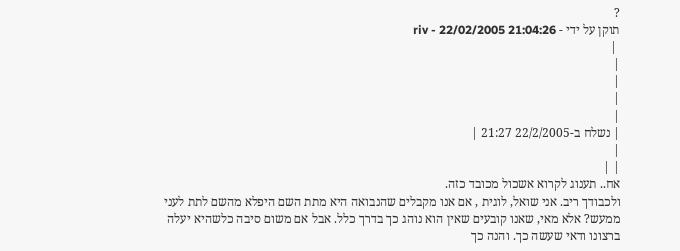?
תוקן על ידי - riv - 22/02/2005 21:04:26
 |
|
|
|
|
| נשלח ב-22/2/2005 21:27 |
|
| |
אח.. תענוג לקרוא אשכול מכובד כזה.
ולכבודך ריב. אני שואל, לוגית , אם אנו מקבלים שהנבואה היא מתת השם היפלא מהשם לתת לעני ממעש? אלא מאי, שאנו קובעים שאין הוא נוהג כך בדרך כלל. אבל אם משום סיבה כלשהיא יעלה ברצונו ודאי שעשה כך. והנה כך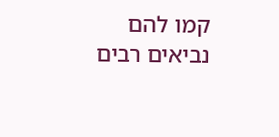קמו להם נביאים רבים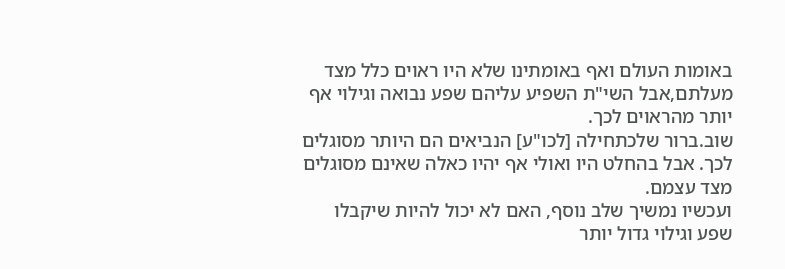באומות העולם ואף באומתינו שלא היו ראוים כלל מצד מעלתם,אבל השי"ת השפיע עליהם שפע נבואה וגילוי אף יותר מהראוים לכך.
שוב.ברור שלכתחילה [לכו"ע] הנביאים הם היותר מסוגלים לכך. אבל בהחלט היו ואולי אף יהיו כאלה שאינם מסוגלים מצד עצמם.
ועכשיו נמשיך שלב נוסף, האם לא יכול להיות שיקבלו שפע וגילוי גדול יותר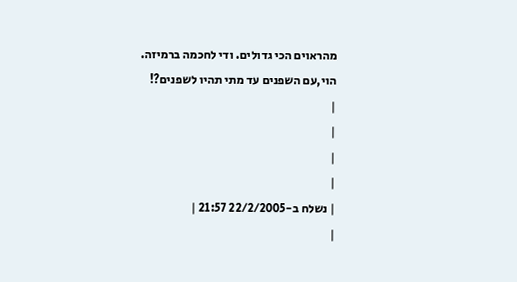מהראוים הכי גדולים. ודי לחכמה ברמיזה.
הוי,עם השפנים עד מתי תהיו לשפנים?!
|
|
|
|
| נשלח ב-22/2/2005 21:57 |
|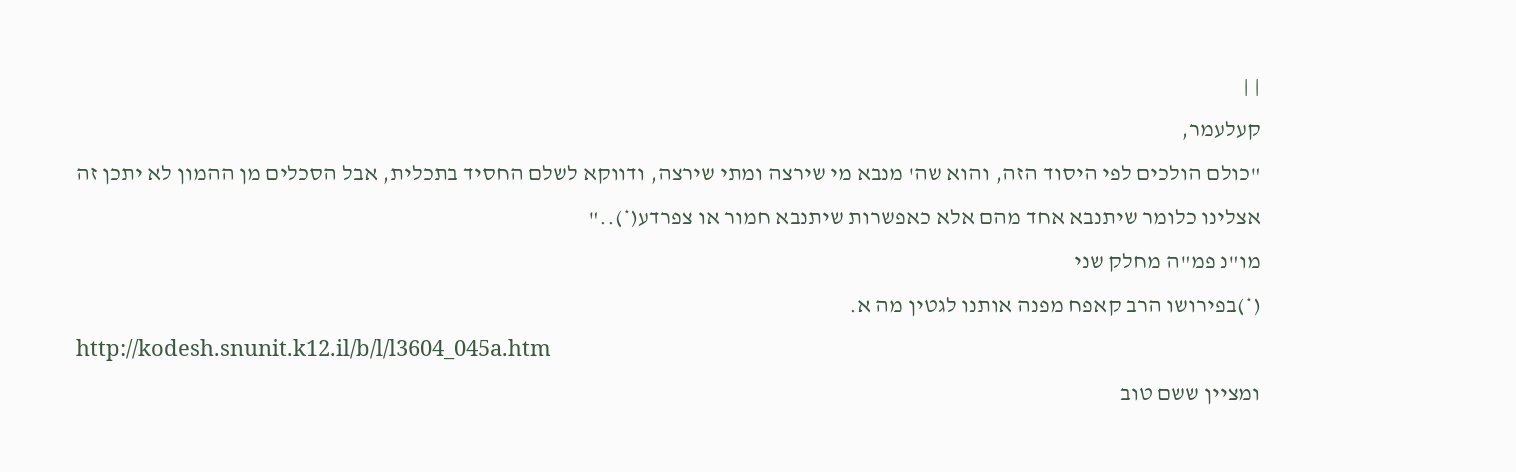| |
קעלעמר,
"כולם הולכים לפי היסוד הזה, והוא שה' מנבא מי שירצה ומתי שירצה, ודווקא לשלם החסיד בתכלית, אבל הסכלים מן ההמון לא יתכן זה אצלינו כלומר שיתנבא אחד מהם אלא כאפשרות שיתנבא חמור או צפרדע(*).."
מו"נ פמ"ה מחלק שני
(*)בפירושו הרב קאפח מפנה אותנו לגטין מה א.
http://kodesh.snunit.k12.il/b/l/l3604_045a.htm
ומציין ששם טוב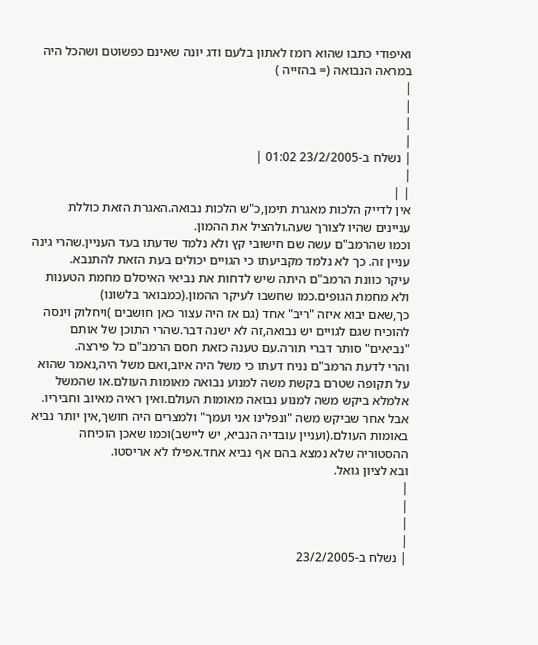ואיפודי כתבו שהוא רומז לאתון בלעם ודג יונה שאינם כפשוטם ושהכל היה במראה הנבואה (= בהזייה )
|
|
|
|
| נשלח ב-23/2/2005 01:02 |
|
| |
אין לדייק הלכות מאגרת תימן,כ"ש הלכות נבואה.האגרת הזאת כוללת עניינים שהיו לצורך שעה.ולהציל את ההמון.
וכמו שהרמב"ם עשה שם חישובי קץ ולא נלמד שדעתו בעד העניין.שהרי גינה עניין זה. כך לא נלמד מקביעתו כי הגויים יכולים בעת הזאת להתנבא.
עיקר כוונת הרמב"ם היתה שיש לדחות את נביאי האיסלם מחמת הטענות ולא מחמת הגופים.כמו שחשבו לעיקר ההמון.(כמבואר בלשונו)
כך,שאם יבוא איזה "ריב" אחד (גם אז היה עצור כאן חושבים )ויחלוק וינסה להוכיח שגם לגויים יש נבואה,זה לא ישנה דבר.שהרי התוכן של אותם "נביאים" סותר דברי תורה.עם טענה כזאת חסם הרמב"ם כל פירצה.
והרי לדעת הרמב"ם נניח דעתו כי משל היה איוב,ואם משל היה,נאמר שהוא על תקופה שטרם בקשת משה למנוע נבואה מאומות העולם.או שהמשל אלמלא ביקש משה למנוע נבואה מאומות העולם.ואין ראיה מאיוב וחביריו.
אבל אחר שביקש משה "ונפלינו אני ועמך" ולמצרים היה חושך,אין יותר נביא באומות העולם.(ועניין עובדיה הנביא, יש ליישב)וכמו שאכן הוכיחה ההסטוריה שלא נמצא בהם אף נביא אחד.אפילו לא אריסטו.
ובא לציון גואל.
|
|
|
|
| נשלח ב-23/2/2005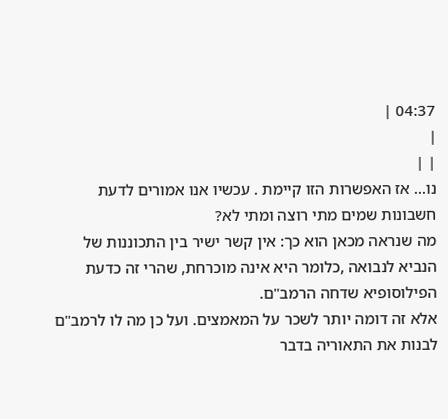04:37 |
|
| |
נו... אז האפשרות הזו קיימת . עכשיו אנו אמורים לדעת חשבונות שמים מתי רוצה ומתי לא?
מה שנראה מכאן הוא כך: אין קשר ישיר בין התכוננות של הנביא לנבואה ,כלומר היא אינה מוכרחת, שהרי זה כדעת הפילוסופיא שדחה הרמב"ם.
אלא זה דומה יותר לשכר על המאמצים. ועל כן מה לו לרמב"ם לבנות את התאוריה בדבר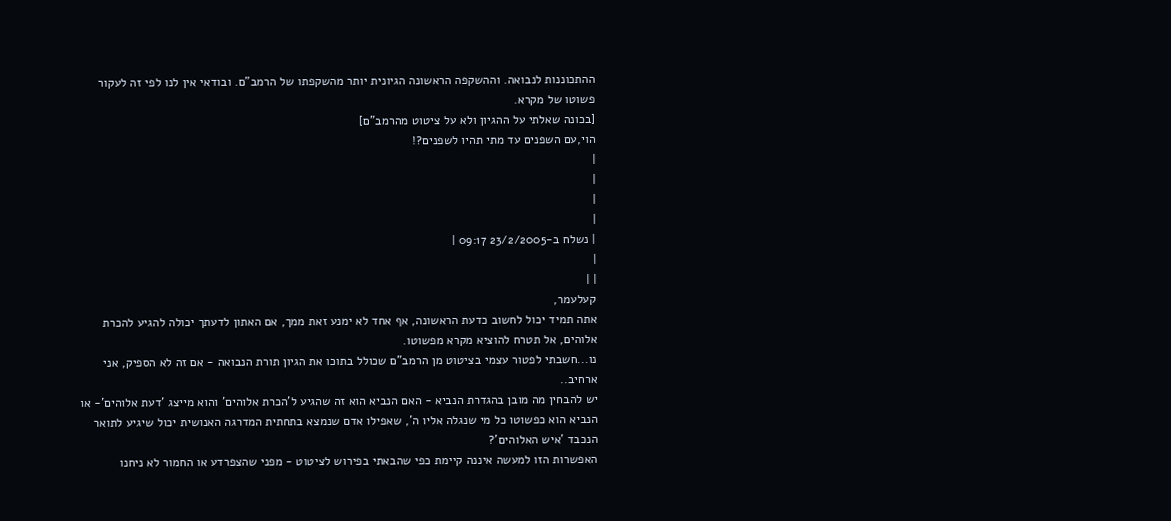ההתכוננות לנבואה. וההשקפה הראשונה הגיונית יותר מהשקפתו של הרמב"ם. ובודאי אין לנו לפי זה לעקור פשוטו של מקרא.
[בכונה שאלתי על ההגיון ולא על ציטוט מהרמב"ם]
הוי,עם השפנים עד מתי תהיו לשפנים?!
|
|
|
|
| נשלח ב-23/2/2005 09:17 |
|
| |
קעלעמר,
אתה תמיד יכול לחשוב כדעת הראשונה, אף אחד לא ימנע זאת ממך, אם האתון לדעתך יכולה להגיע להכרת אלוהים, אל תטרח להוציא מקרא מפשוטו.
נו...חשבתי לפטור עצמי בציטוט מן הרמב"ם שכולל בתוכו את הגיון תורת הנבואה - אם זה לא הספיק, אני ארחיב..
יש להבחין מה מובן בהגדרת הנביא - האם הנביא הוא זה שהגיע ל'הכרת אלוהים' והוא מייצג 'דעת אלוהים'- או הנביא הוא כפשוטו כל מי שנגלה אליו ה', שאפילו אדם שנמצא בתחתית המדרגה האנושית יכול שיגיע לתואר הנכבד 'איש האלוהים'?
האפשרות הזו למעשה איננה קיימת כפי שהבאתי בפירוש לציטוט - מפני שהצפרדע או החמור לא ניחנו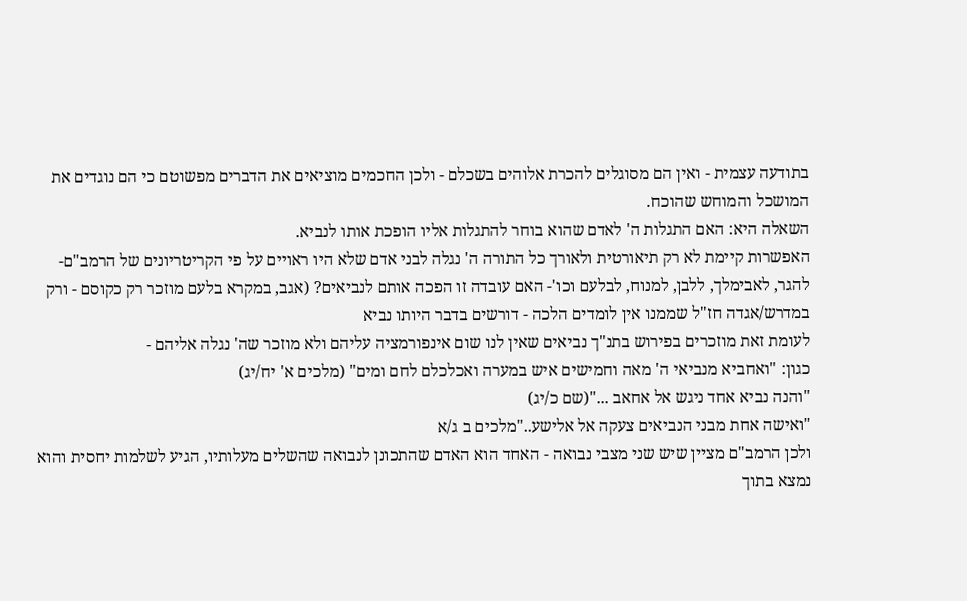בתודעה עצמית - ואין הם מסוגלים להכרת אלוהים בשכלם - ולכן החכמים מוציאים את הדברים מפשוטם כי הם נוגדים את המושכל והמוחש שהוכח.
השאלה היא: האם התגלות ה' לאדם שהוא בוחר להתגלות אליו הופכת אותו לנביא.
האפשרות קיימת לא רק תיאורטית ולאורך כל התורה ה' נגלה לבני אדם שלא היו ראויים על פי הקריטריונים של הרמב"ם- להגר, לאבימלך, ללבן, למנוח, לבלעם וכו'- האם עובדה זו הפכה אותם לנביאים? (אגב, במקרא בלעם מוזכר רק כקוסם - ורק במדרש/אגדה חז"ל שממנו אין לומדים הלכה - דורשים בדבר היותו נביא
לעומת זאת מוזכרים בפירוש בתנ"ך נביאים שאין לנו שום אינפורמציה עליהם ולא מוזכר שה' נגלה אליהם -
כגון: "ואחביא מנביאי ה' מאה וחמישים איש במערה ואכלכלם לחם ומים" (מלכים א' יח/יג)
"והנה נביא אחד ניגש אל אחאב ..."(שם כ/יג)
"ואישה אחת מבני הנביאים צעקה אל אלישע.."מלכים ב ג/א
ולכן הרמב"ם מציין שיש שני מצבי נבואה - האחד הוא האדם שהתכונן לנבואה שהשלים מעלותיו, הגיע לשלמות יחסית והוא נמצא בתוך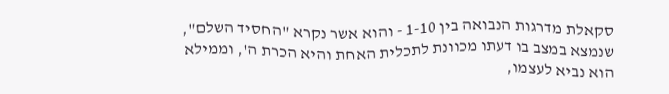סקאלת מדרגות הנבואה בין 1-10 - והוא אשר נקרא "החסיד השלם", שנמצא במצב בו דעתו מכוונת לתכלית האחת והיא הכרת ה', וממילא הוא נביא לעצמו,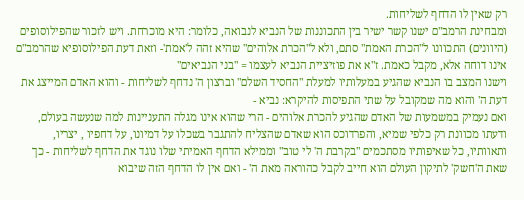רק שאין לו הדחף לשליחות.
ומבחינת הרמב"ם ישנו קשר ישיר בין התכוננות של הנביא לנבואה, כלומר: היא מוכרחת. ויש לזכור שהפילוסופים (היוונים) התכוונו ל"הכרת האמת" סתם, ולא ל"הכרת אלוהים" שהיא זהה ל'אמת'- וזאת דעת הפילוסופיא שהרמב"ם אינו דוחה אלא, מקבל כאמת. ז"א את פוזיציית הנביא לעצמו = "בני הנביאים"
וישנו המצב בו הנביא שהגיע במעלותיו למעלת "החסיד השלם" וברצון ה' נדחף לשליחות - והוא האדם המייצג את דעת ה' והוא מה שמקובל על שתי התפיסות להיקרא: נביא -
ואם נעמיק במשמעות של האדם שהגיע להכרת אלוהים - הרי שהוא אינו מגלה התעניינות למה שנעשה בעולם, ודעתו מכוונת רק כלפי שמיא, והפרדוכס הוא שאדם שהצליח להתגבר בשכלו על דמיונו, על דחפיו , יצריו, ותאוותיו, כל שאיפותיו מסתכמים "בקרבת ה' לי טוב" וממילא הדחף האמיתי שלו נוגד את הדחף לשליחות - כך שאת ה'חשק' לתיקון העולם הוא חייב לקבל כהוראה מאת ה' - ואם אין לו הדחף הזה שיבוא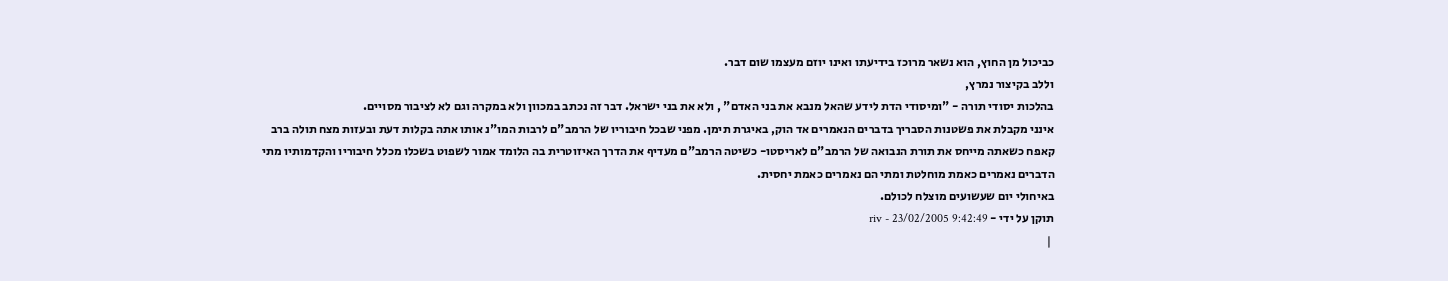כביכול מן החוץ, הוא נשאר מרוכז בידיעתו ואינו יוזם מעצמו שום דבר.
וללב בקיצור נמרץ,
בהלכות יסודי תורה - "ומיסודי הדת לידע שהאל מנבא את בני האדם" , ולא את בני ישראל. דבר זה נכתב במכוון ולא במקרה וגם לא לציבור מסויים.
אינני מקבלת את פשטנות הסבריך בדברים הנאמרים אד הוק, באיגרת תימן. מפני שבכל חיבוריו של הרמב"ם לרבות המו"נ אותו אתה בקלות דעת ובעזות מצח תולה ברב קאפח כשאתה מייחס את תורת הנבואה של הרמב"ם לאריסטו- כשיטה הרמב"ם מעדיף את הדרך האיזוטרית בה הלומד אמור לשפוט בשכלו מכלל חיבוריו והקדמותיו מתי הדברים נאמרים כאמת מוחלטת ומתי הם נאמרים כאמת יחסית.
באיחולי יום שעשועים מוצלח לכולם.
תוקן על ידי - riv - 23/02/2005 9:42:49
 |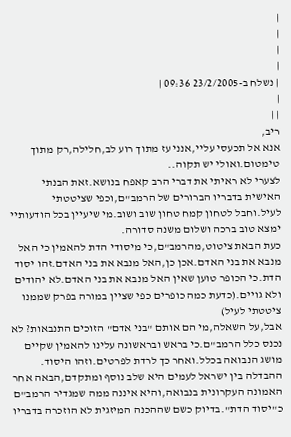|
|
|
|
| נשלח ב-23/2/2005 09:36 |
|
| |
ריב,
אנא אל תכעסי עליי,אנני עז מתוך רוע לב,חלילה,רק מתוך טימטום.ואולי יש תקוה..
לצערי לא ראיתי את דברי הרב קאפח בנושא.זאת הבנתי האישית בדבריו הברורים של הרמב"ם,וכפי שציטטתי לעיל.וחבל לטחון קמח טחון שוב ושוב.מי שיעיין בכל הודעותיי ימצא טוב ברכה ושלום משנה סדורה.
כעת הבאת ציטוט,מהרמב"ם,כי מיסודי הדת להאמין כי האל מנבא את בני האדם.אכן כן,האל מנבא את בני האדם.זהו יסוד הדת.כי הכופר טוען שאין האל מנבא את בני האדם.לא יהודים ולא גויים.(כדעת כמה כופרים כפי שציין במורה בפרק שממנו ציטטתי לעיל)
אבל,על השאלה,מי הם אותם "בני אדם" הזוכים התנבאות? לא נכנס כלל הרמב"ם.כי בראש ובראשונה עלינו להאמין שקיים מושג הנבואה בכלל.ואחר כך לרדת לפרטים.וזהו היסוד.
ההבדלה בין ישראל לעמים היא שלב נוסף ומתקדם,הבאה אחר האמונה העקרונית בנבואה,והיא איננה ממה שמגדיר הרמב"ם כ"יסוד הדת".בדיוק כשם שההכנה המיזגית לא הוזכרה בדבריו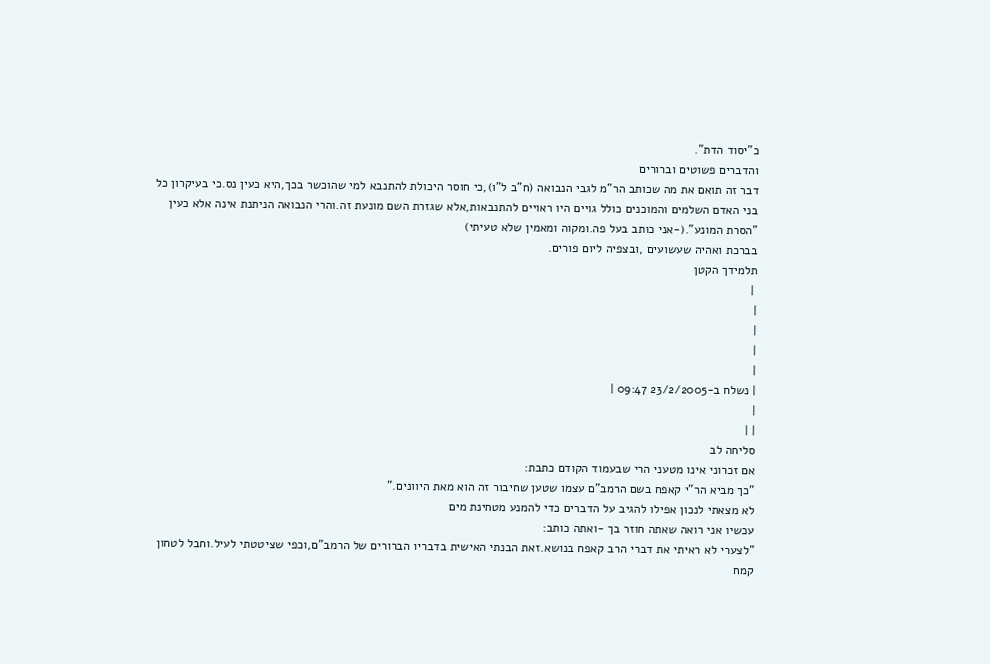כ"יסוד הדת".
והדברים פשוטים וברורים
דבר זה תואם את מה שכותב הר"מ לגבי הנבואה (ח"ב ל"ו),כי חוסר היכולת להתנבא למי שהוכשר בכך,היא כעין נס.כי בעיקרון כל בני האדם השלמים והמוכנים כולל גויים היו ראויים להתנבאות,אלא שגזרת השם מונעת זה.והרי הנבואה הניתנת אינה אלא כעין "הסרת המונע".(-אני כותב בעל פה.ומקוה ומאמין שלא טעיתי)
בברכת ואהיה שעשועים ,ובצפיה ליום פורים.
תלמידך הקטן
 |
|
|
|
|
| נשלח ב-23/2/2005 09:47 |
|
| |
סליחה לב
אם זכרוני אינו מטעני הרי שבעמוד הקודם כתבת:
"כך מביא הר"י קאפח בשם הרמב"ם עצמו שטען שחיבור זה הוא מאת היוונים."
לא מצאתי לנכון אפילו להגיב על הדברים כדי להמנע מטחינת מים
עכשיו אני רואה שאתה חוזר בך -ואתה כותב:
"לצערי לא ראיתי את דברי הרב קאפח בנושא.זאת הבנתי האישית בדבריו הברורים של הרמב"ם,וכפי שציטטתי לעיל.וחבל לטחון קמח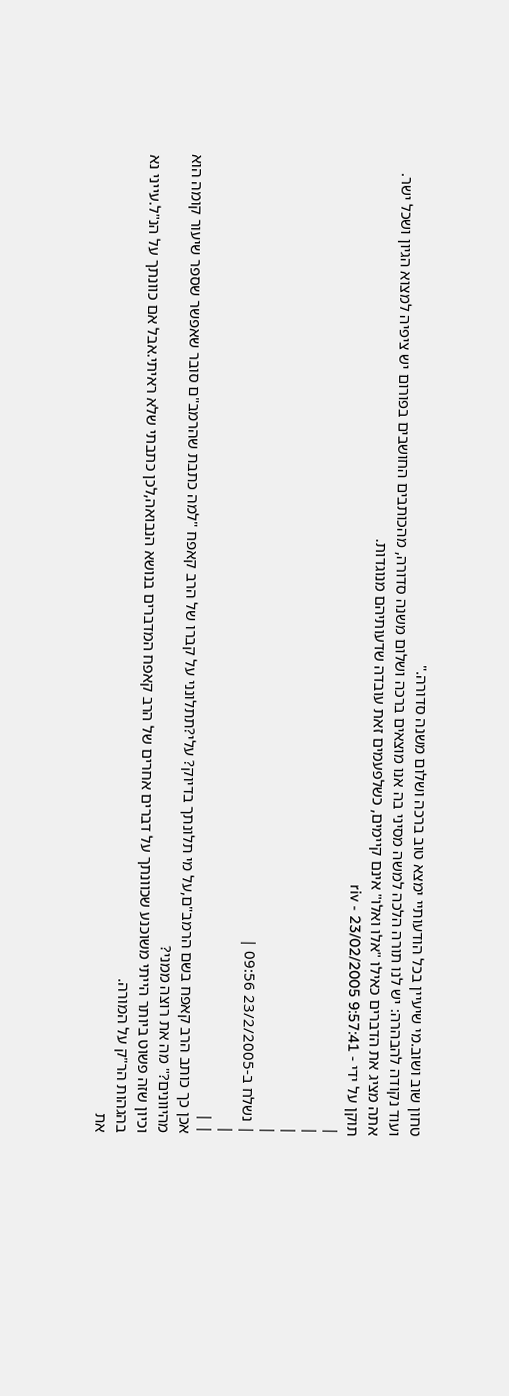טחון שוב ושוב.מי שיעיין בכל הודעותיי ימצא טוב ברכה ושלום משנה סדורה."
ועוד נקודה להבהרה: יש לנו תורה הלכה למשה מסיני בה אנו מוצאים ברכה ושלום משנה סדורה, מהכותבים החושבים בפורום יש ציפיה למצוא הגיון ושכל ישר.
אתה מציג את הדברים כאילו "אלו ואלו" אינם קיימים, כשלפעמים זאת עובדה שדעותיהם מנוגדות.
תוקן על ידי - riv - 23/02/2005 9:57:41
|
|
|
|
| נשלח ב-23/2/2005 09:56 |
|
| |
אכן כך כותב הרב קאפח בשם הרמב"ם,על מי תלונתך בדיוק? עלי?תתלונני על קברו של הרב קאפח "למה כתבת שהרמב"ם סובר שאפשר שספר שיעור קומה הוא מהיוונים?" מה את רוצה ממני?
וכיון שזה פשוט ביותר הייתי משוכנע שכוונתך על דברים אחרים של הרב קאפח המדברים בנושא הנבואה,לכן כתבתי שלא ראיתי.אבל אם כוונתך על הנ"ל.עייני נא בהגהות הר"ק על המורה.
את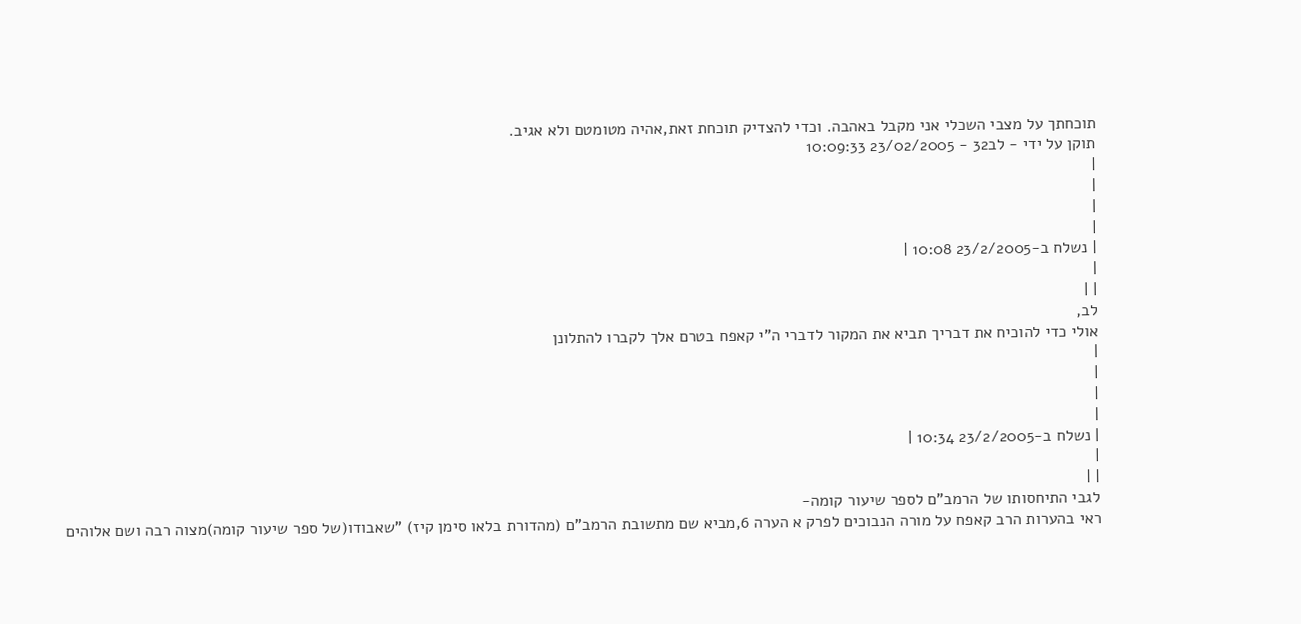תוכחתך על מצבי השכלי אני מקבל באהבה. וכדי להצדיק תוכחת זאת,אהיה מטומטם ולא אגיב.
תוקן על ידי - לב32 - 23/02/2005 10:09:33
|
|
|
|
| נשלח ב-23/2/2005 10:08 |
|
| |
לב,
אולי כדי להוכיח את דבריך תביא את המקור לדברי ה"י קאפח בטרם אלך לקברו להתלונן
|
|
|
|
| נשלח ב-23/2/2005 10:34 |
|
| |
לגבי התיחסותו של הרמב"ם לספר שיעור קומה-
ראי בהערות הרב קאפח על מורה הנבוכים לפרק א הערה 6,מביא שם מתשובת הרמב"ם (מהדורת בלאו סימן קיז) "שאבודו(של ספר שיעור קומה)מצוה רבה ושם אלוהים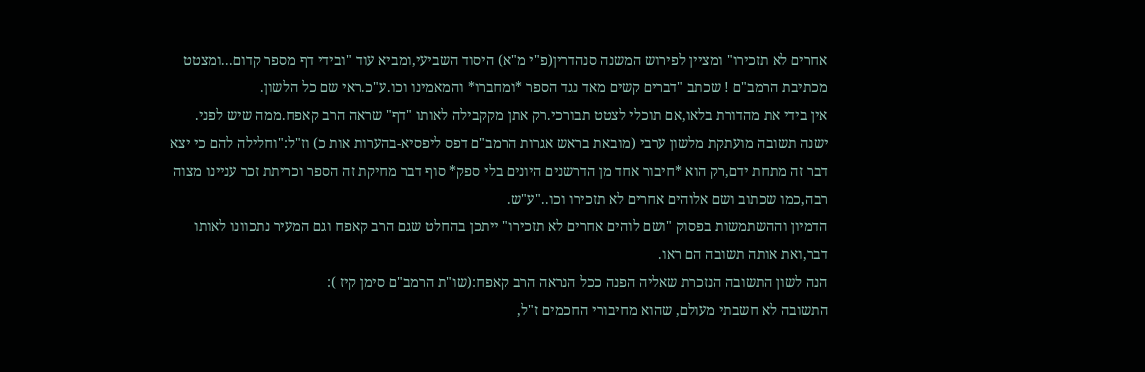אחרים לא תזכירו" ומציין לפירוש המשנה סנהדרין(פ"י מ"א) היסוד השביעי,ומביא עוד "ובידי דף מספר קדום...ומצטט מכתיבת הרמב"ם ! שכתב "דברים קשים מאד נגד הספר *ומחברו* והמאמינו וכו.ע"כ.ראי שם כל הלשון.
אין בידי את מהדורת בלאו,אם תוכלי לצטט תבורכי.רק אתן מקקבילה לאותו "דף" שראה הרב קאפח.ממה שיש לפני.
ישנה תשובה מועתקת מלשון ערבי (מובאת בראש אגרות הרמב"ם דפס ליפסיא-בהערות אות כ) וז"ל:"וחלילה להם כי יצא דבר זה מתחת ידם,רק הוא *חיבור אחד מן הדרשנים היונים בלי ספק* סוף דבר מחיקת זה הספר וכריתת זכר עניינו מצוה רבה,כמו שכתוב ושם אלוהים אחרים לא תזכירו וכו.."ע"ש.
הדמיון וההשתמשות בפסוק "ושם לוהים אחרים לא תזכירו" ייתכן בהחלט שגם הרב קאפח וגם המעיר נתכוונו לאותו דבר,ואת אותה תשובה הם ראו.
הנה לשון התשובה הנזכרת שאליה הפנה ככל הנראה הרב קאפח:(שו"ת הרמב"ם סימן קיז ):
התשובה לא חשבתי מעולם, שהוא מחיבורי החכמים ז"ל,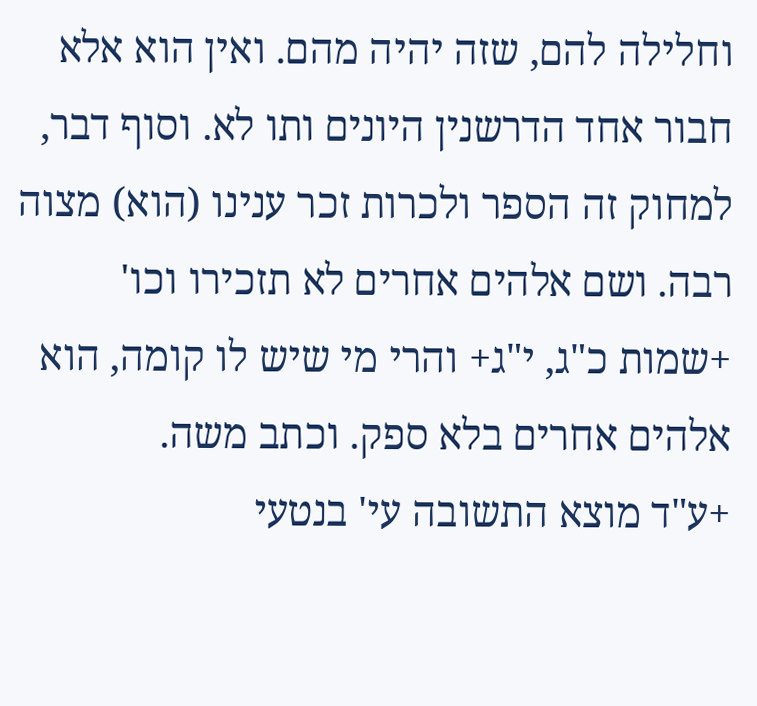וחלילה להם, שזה יהיה מהם. ואין הוא אלא חבור אחד הדרשנין היונים ותו לא. וסוף דבר, למחוק זה הספר ולכרות זכר ענינו (הוא) מצוה רבה. ושם אלהים אחרים לא תזכירו וכו' +שמות כ"ג, י"ג+ והרי מי שיש לו קומה, הוא אלהים אחרים בלא ספק. וכתב משה.
+ע"ד מוצא התשובה עי' בנטעי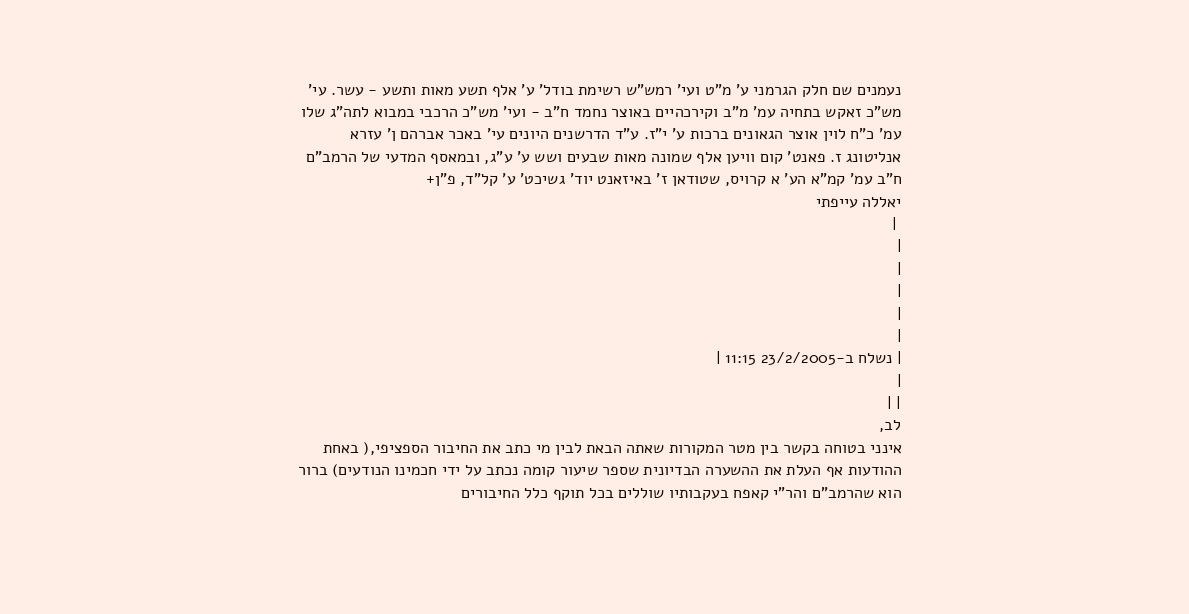נעמנים שם חלק הגרמני ע' מ"ט ועי' רמש"ש רשימת בודל' ע' אלף תשע מאות ותשע - עשר. עי' מש"כ זאקש בתחיה עמ' מ"ב וקירכהיים באוצר נחמד ח"ב - ועי' מש"כ הרכבי במבוא לתה"ג שלו עמ' כ"ח לוין אוצר הגאונים ברכות ע' י"ז. ע"ד הדרשנים היונים עי' באכר אברהם ן' עזרא אנליטונג ז. פאנט' קום וויען אלף שמונה מאות שבעים ושש ע' ע"ג, ובמאסף המדעי של הרמב"ם ח"ב עמ' קמ"א הע' א קרויס, שטודאן ז' באיזאנט יוד' גשיכט' ע' קל"ד, פ"ן+
יאללה עייפתי
 |
|
|
|
|
|
| נשלח ב-23/2/2005 11:15 |
|
| |
לב,
אינני בטוחה בקשר בין מטר המקורות שאתה הבאת לבין מי כתב את החיבור הספציפי,( באחת ההודעות אף העלת את ההשערה הבדיונית שספר שיעור קומה נכתב על ידי חכמינו הנודעים) ברור הוא שהרמב"ם והר"י קאפח בעקבותיו שוללים בכל תוקף כלל החיבורים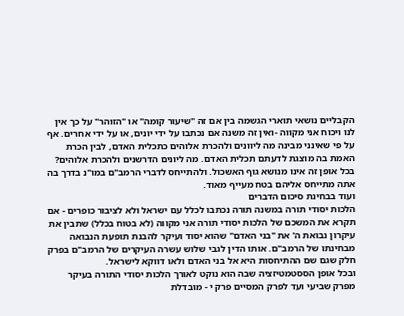הקבליים נושאי תוארי הגשמה בין אם זה "שיעור קומה" או "הזוהר" על כך אין לנו ויכוח אני מקווה -ואין זה משנה אם נכתבו על ידי יונים, או על ידי אחרים. אף על פי שאינני מבינה מה ליוונים ולהכרת אלוהים כתכלית האדם, לבין הכרת האמת בה מוצגת לדעתם תכלית האדם. מה ליונים הדרשנים ולהכרת אלוהים?
בכל אופן זה אינו מנושא גוף האשכול. ולהתייחס לדברי הרמב"ם במו"נ בדרך בה אתה מתייחס אליהם בטח מעייף מאוד.
ועוד בבחינת סיכום הדברים
הלכות יסודי תורה במשנה תורה נכתבו לכלל עם ישראל ולא לציבור כופרים - אם תקרא את המשכם של הלכות יסודי תורה אני מקווה (לא בטוח בכלל) שתבין את עיקרון נבואת ה' את "בני האדם" שהוא יסוד ועיקר להבנת תופעת הנבואה מבחינתו של הרמב"ם. אותו הדין לגבי שלוש עשרה העיקרים של הרמב"ם בפרק חלק שגם שם ההתיחסות היא אל בני האדם ולאו דווקא לישראל.
ובכל אופן הססטמטיזציה שבה הוא נוקט לאורך הלכות יסודי התורה בעיקר מפרק שביעי ועד לפרק המסיים פרק י - מובדלת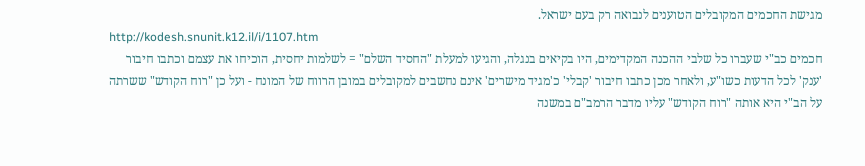מגישת החכמים המקובלים הטוענים לנבואה רק בעם ישראל.
http://kodesh.snunit.k12.il/i/1107.htm
חכמים כב"י שעברו כל שלבי ההכנה המקדימים, היו בקיאים בנגלה, והגיעו למעלת "החסיד השלם" = לשלמות יחסית, הוכיחו את עצמם וכתבו חיבור 'ענק' לכל הדעות כשו"ע, ולאחר מכן כתבו חיבור 'קבלי' כ'מגיד מישרים' אינם נחשבים למקובלים במובן הרווח של המונח - ועל כן "רוח הקודש" ששרתה על הב"י היא אותה "רוח הקודש" עליו מדבר הרמב"ם במשנה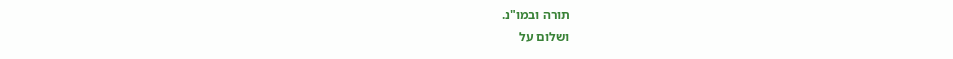תורה ובמו"נ.
ושלום על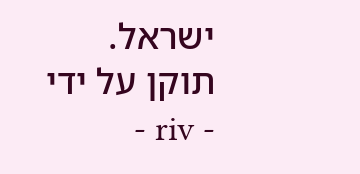ישראל.
תוקן על ידי - riv -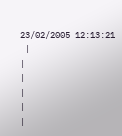23/02/2005 12:13:21
 |
|
|
|
|
|